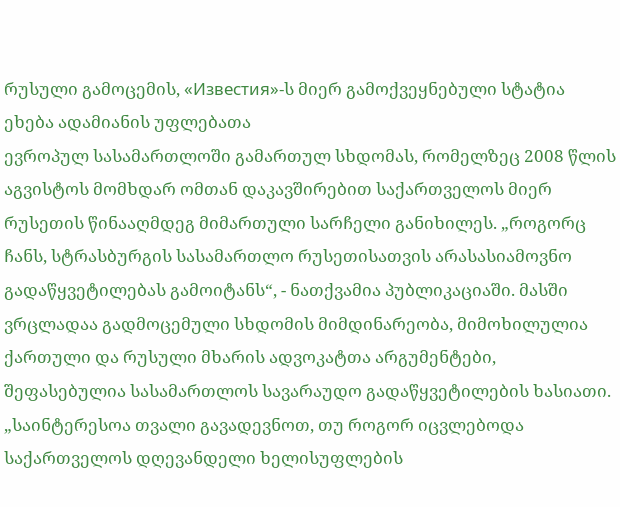რუსული გამოცემის, «Известия»-ს მიერ გამოქვეყნებული სტატია ეხება ადამიანის უფლებათა
ევროპულ სასამართლოში გამართულ სხდომას, რომელზეც 2008 წლის აგვისტოს მომხდარ ომთან დაკავშირებით საქართველოს მიერ რუსეთის წინააღმდეგ მიმართული სარჩელი განიხილეს. „როგორც ჩანს, სტრასბურგის სასამართლო რუსეთისათვის არასასიამოვნო გადაწყვეტილებას გამოიტანს“, - ნათქვამია პუბლიკაციაში. მასში ვრცლადაა გადმოცემული სხდომის მიმდინარეობა, მიმოხილულია ქართული და რუსული მხარის ადვოკატთა არგუმენტები, შეფასებულია სასამართლოს სავარაუდო გადაწყვეტილების ხასიათი.
„საინტერესოა თვალი გავადევნოთ, თუ როგორ იცვლებოდა საქართველოს დღევანდელი ხელისუფლების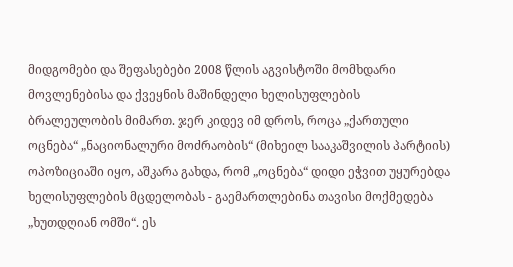მიდგომები და შეფასებები 2008 წლის აგვისტოში მომხდარი მოვლენებისა და ქვეყნის მაშინდელი ხელისუფლების ბრალეულობის მიმართ. ჯერ კიდევ იმ დროს, როცა „ქართული ოცნება“ „ნაციონალური მოძრაობის“ (მიხეილ სააკაშვილის პარტიის) ოპოზიციაში იყო, აშკარა გახდა, რომ „ოცნება“ დიდი ეჭვით უყურებდა ხელისუფლების მცდელობას - გაემართლებინა თავისი მოქმედება „ხუთდღიან ომში“. ეს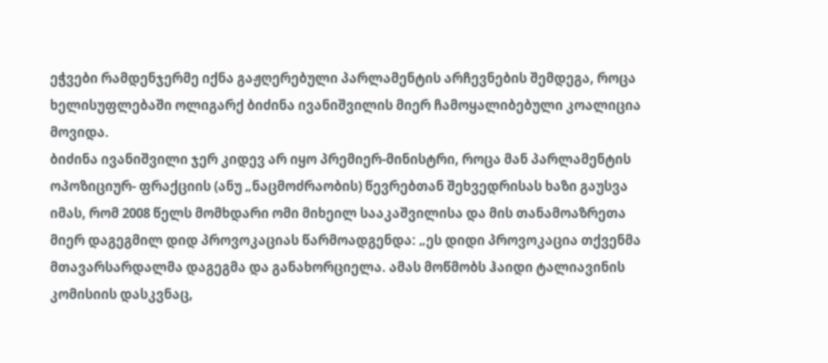ეჭვები რამდენჯერმე იქნა გაჟღერებული პარლამენტის არჩევნების შემდეგა, როცა ხელისუფლებაში ოლიგარქ ბიძინა ივანიშვილის მიერ ჩამოყალიბებული კოალიცია მოვიდა.
ბიძინა ივანიშვილი ჯერ კიდევ არ იყო პრემიერ-მინისტრი, როცა მან პარლამენტის ოპოზიციურ- ფრაქციის (ანუ „ნაცმოძრაობის) წევრებთან შეხვედრისას ხაზი გაუსვა იმას, რომ 2008 წელს მომხდარი ომი მიხეილ სააკაშვილისა და მის თანამოაზრეთა მიერ დაგეგმილ დიდ პროვოკაციას წარმოადგენდა: „ეს დიდი პროვოკაცია თქვენმა მთავარსარდალმა დაგეგმა და განახორციელა. ამას მოწმობს ჰაიდი ტალიავინის კომისიის დასკვნაც,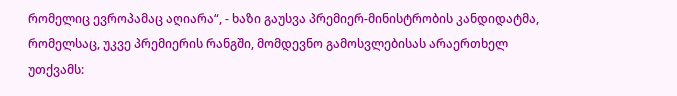რომელიც ევროპამაც აღიარა“, - ხაზი გაუსვა პრემიერ-მინისტრობის კანდიდატმა, რომელსაც, უკვე პრემიერის რანგში, მომდევნო გამოსვლებისას არაერთხელ უთქვამს: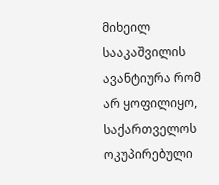მიხეილ სააკაშვილის ავანტიურა რომ არ ყოფილიყო, საქართველოს ოკუპირებული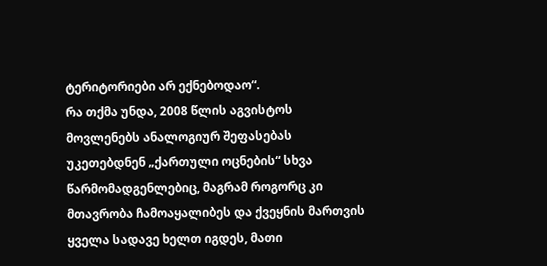ტერიტორიები არ ექნებოდაო“.
რა თქმა უნდა, 2008 წლის აგვისტოს მოვლენებს ანალოგიურ შეფასებას უკეთებდნენ „ქართული ოცნების“ სხვა წარმომადგენლებიც, მაგრამ როგორც კი მთავრობა ჩამოაყალიბეს და ქვეყნის მართვის ყველა სადავე ხელთ იგდეს, მათი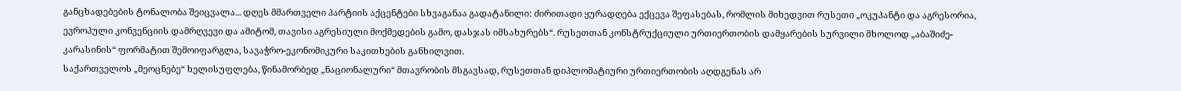განცხადებების ტონალობა შეიცვალა... დღეს მმართველი პარტიის აქცენტები სხვაგანაა გადატანილი: ძირითადი ყურადღება ექცევა შეფასებას, რომლის მიხედვით რუსეთი „ოკუპანტი და აგრესორია, ევროპული კონვენციის დამრღვევი და ამიტომ, თავისი აგრესიული მოქმედების გამო, დასჯას იმსახურებს“. რუსეთთან კონსტრუქციული ურთიერთობის დამყარების სურვილი მხოლოდ „აბაშიძე-კარასინის“ ფორმატით შემოიფარგლა, სავაჭრო-ეკონომიკური საკითხების განხილვით.
საქართველოს „მეოცნებე“ ხელისუფლება, წინამორბედ „ნაციონალური“ მთავრობის მსგავსად, რუსეთთან დიპლომატიური ურთიერთობის აღდგენას არ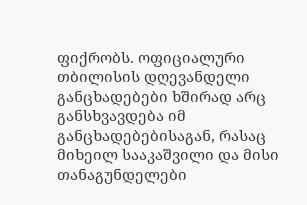ფიქრობს. ოფიციალური თბილისის დღევანდელი განცხადებები ხშირად არც განსხვავდება იმ განცხადებებისაგან, რასაც მიხეილ სააკაშვილი და მისი თანაგუნდელები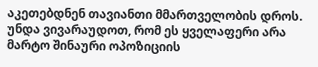აკეთებდნენ თავიანთი მმართველობის დროს. უნდა ვივარაუდოთ, რომ ეს ყველაფერი არა მარტო შინაური ოპოზიციის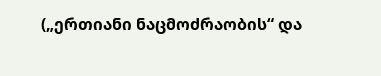(„ერთიანი ნაცმოძრაობის“ და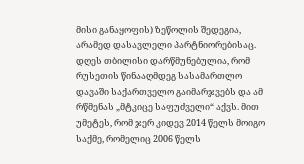მისი განაყოფის) ზეწოლის შედეგია, არამედ დასავლელი პარტნიორებისაც.
დღეს თბილისი დარწმუნებულია, რომ რუსეთის წინააღმდეგ სასამართლო დავაში საქართველო გაიმარჯვებს და ამ რწმენას „მტკიცე საფუძველი“ აქვს. მით უმეტეს, რომ ჯერ კიდევ 2014 წელს მოიგო საქმე, რომელიც 2006 წელს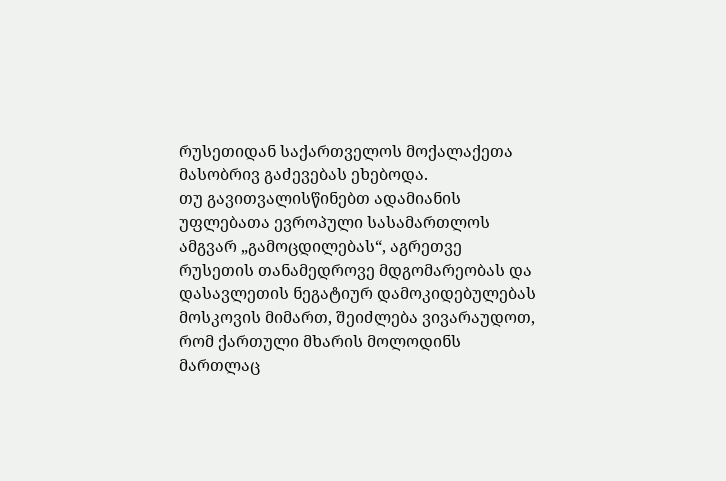რუსეთიდან საქართველოს მოქალაქეთა მასობრივ გაძევებას ეხებოდა.
თუ გავითვალისწინებთ ადამიანის უფლებათა ევროპული სასამართლოს ამგვარ „გამოცდილებას“, აგრეთვე რუსეთის თანამედროვე მდგომარეობას და დასავლეთის ნეგატიურ დამოკიდებულებას მოსკოვის მიმართ, შეიძლება ვივარაუდოთ, რომ ქართული მხარის მოლოდინს მართლაც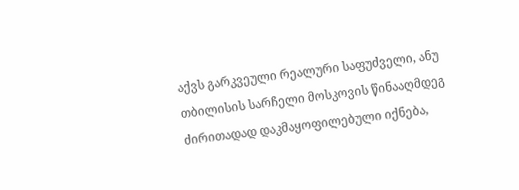აქვს გარკვეული რეალური საფუძველი, ანუ თბილისის სარჩელი მოსკოვის წინააღმდეგ ძირითადად დაკმაყოფილებული იქნება,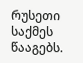რუსეთი საქმეს წააგებს.